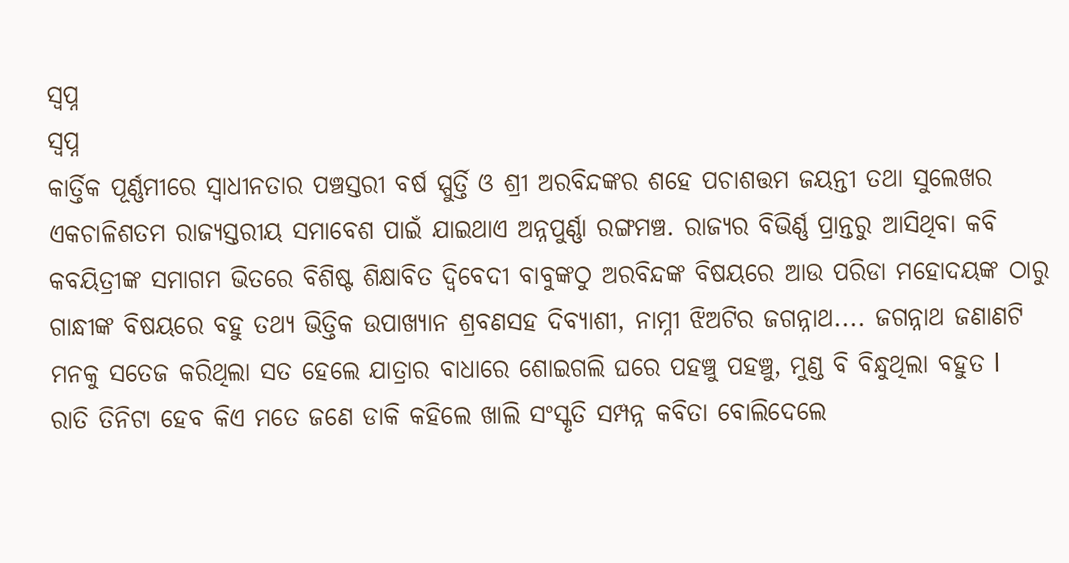ସ୍ୱପ୍ନ
ସ୍ୱପ୍ନ
କାର୍ତ୍ତିକ ପୂର୍ଣ୍ଣମୀରେ ସ୍ୱାଧୀନତାର ପଞ୍ଚସ୍ତରୀ ବର୍ଷ ସ୍ପୁର୍ତ୍ତି ଓ ଶ୍ରୀ ଅରବିନ୍ଦଙ୍କର ଶହେ ପଚାଶତ୍ତମ ଜୟନ୍ତୀ ତଥା ସୁଲେଖର ଏକଚାଳିଶତମ ରାଜ୍ୟସ୍ତରୀୟ ସମାବେଶ ପାଇଁ ଯାଇଥାଏ ଅନ୍ନପୁର୍ଣ୍ଣା ରଙ୍ଗମଞ୍ଚ. ରାଜ୍ୟର ବିଭିର୍ଣ୍ଣ ପ୍ରାନ୍ତରୁ ଆସିଥିବା କବି କବୟିତ୍ରୀଙ୍କ ସମାଗମ ଭିତରେ ବିଶିଷ୍ଟ ଶିକ୍ଷାବିତ ଦ୍ୱିବେଦୀ ବାବୁଙ୍କଠୁ ଅରବିନ୍ଦଙ୍କ ବିଷୟରେ ଆଉ ପରିଡା ମହୋଦୟଙ୍କ ଠାରୁ ଗାନ୍ଧୀଙ୍କ ବିଷୟରେ ବହୁ ତଥ୍ୟ ଭିତ୍ତିକ ଉପାଖ୍ୟାନ ଶ୍ରବଣସହ ଦିବ୍ୟାଶୀ, ନାମ୍ନୀ ଝିଅଟିର ଜଗନ୍ନାଥ.... ଜଗନ୍ନାଥ ଜଣାଣଟି ମନକୁ ସତେଜ କରିଥିଲା ସତ ହେଲେ ଯାତ୍ରାର ବାଧାରେ ଶୋଇଗଲି ଘରେ ପହଞ୍ଚୁ ପହଞ୍ଚୁ, ମୁଣ୍ଡ ବି ବିନ୍ଧୁଥିଲା ବହୁତ l
ରାତି ତିନିଟା ହେବ କିଏ ମତେ ଜଣେ ଡାକି କହିଲେ ଖାଲି ସଂସ୍କୃତି ସମ୍ପନ୍ନ କବିତା ବୋଲିଦେଲେ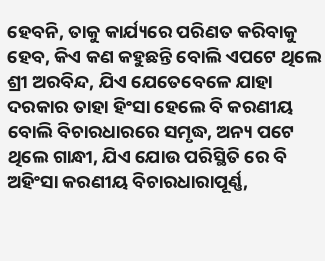ହେବନି, ତାକୁ କାର୍ଯ୍ୟରେ ପରିଣତ କରିବାକୁ ହେବ, କିଏ କଣ କହୁଛନ୍ତି ବୋଲି ଏପଟେ ଥିଲେ ଶ୍ରୀ ଅରବିନ୍ଦ, ଯିଏ ଯେତେବେଳେ ଯାହା ଦରକାର ତାହା ହିଂସା ହେଲେ ବି କରଣୀୟ ବୋଲି ବିଚାରଧାରରେ ସମୃଦ୍ଧ, ଅନ୍ୟ ପଟେ ଥିଲେ ଗାନ୍ଧୀ, ଯିଏ ଯୋଉ ପରିସ୍ଥିତି ରେ ବି ଅହିଂସା କରଣୀୟ ବିଚାରଧାରାପୂର୍ଣ୍ଣ,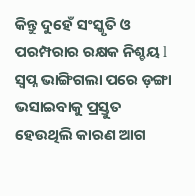କିନ୍ତୁ ଦୁହେଁ ସଂସ୍କୃତି ଓ ପରମ୍ପରାର ରକ୍ଷକ ନିଶ୍ଚୟ l
ସ୍ୱପ୍ନ ଭାଙ୍ଗିଗଲା ପରେ ଡ଼ଙ୍ଗା ଭସାଇବାକୁ ପ୍ରସ୍ତୁତ ହେଉଥିଲି କାରଣ ଆଗ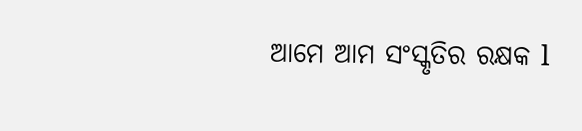ଆମେ ଆମ ସଂସ୍କୃତିର ରକ୍ଷକ l